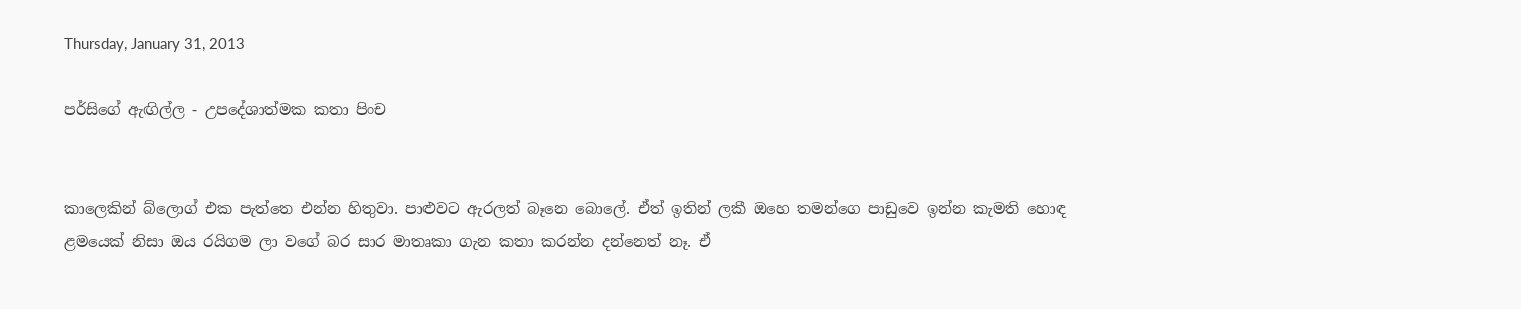Thursday, January 31, 2013

පර්සිගේ ඇඟිල්ල - උපදේශාත්මක කතා පිංච


කාලෙකින් බ්ලොග් එක පැත්තෙ එන්න හිතුවා. පාළුවට ඇරලත් බෑනෙ බොලේ. ඒත් ඉතින් ලකී ඔහෙ තමන්ගෙ පාඩුවෙ ඉන්න කැමති හොඳ ළමයෙක් නිසා ඔය රයිගම ලා වගේ බර සාර මාතෘකා ගැන කතා කරන්න දන්නෙත් නෑ. ඒ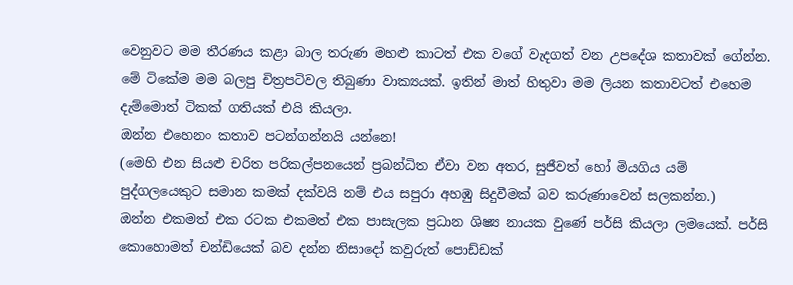වෙනුවට මම තීරණය කළා බාල තරුණ මහළු කාටත් එක වගේ වැදගත් වන උපදේශ කතාවක් ගේන්න. මේ ටිකේම මම බලපු චිත්‍රපටිවල තිබුණා වාක්‍යයක්. ඉතින් මාත් හිතුවා මම ලියන කතාවටත් එහෙම දැම්මොත් ටිකක් ගතියක් එයි කියලා.
ඔන්න එහෙනං කතාව පටන්ගන්නයි යන්නෙ!
(මෙහි එන සියළු චරිත පරිකල්පනයෙන් ප්‍රබන්ධිත ඒවා වන අතර, සුජීවත් හෝ මියගිය යම් පුද්ගලයෙකුට සමාන කමක් දක්වයි නම් එය සපුරා අහඹු සිදුවීමක් බව කරුණාවෙන් සලකන්න.)
ඔන්න එකමත් එක රටක එකමත් එක පාසැලක ප්‍රධාන ශිෂ්‍ය නායක වුණේ පර්සි කියලා ලමයෙක්. පර්සි කොහොමත් චන්ඩියෙක් බව දන්න නිසාදෝ කවුරුත් පොඩ්ඩක්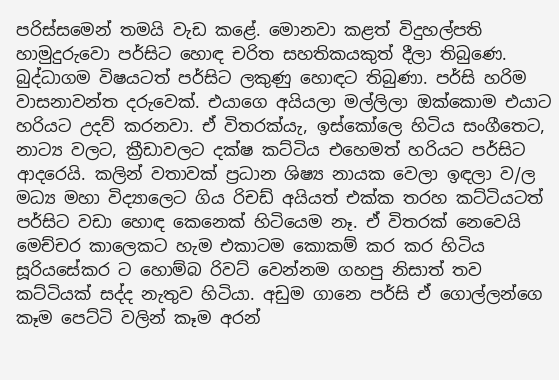පරිස්සමෙන් තමයි වැඩ කළේ. මොනවා කළත් විදුහල්පති හාමුදුරුවො පර්සිට හොඳ චරිත සහතිකයකුත් දීලා තිබුණෙ. බුද්ධාගම විෂයටත් පර්සිට ලකුණු හොඳට තිබුණා. පර්සි හරිම වාසනාවන්ත දරුවෙක්. එයාගෙ අයියලා මල්ලිලා ඔක්කොම එයාට හරියට උදව් කරනවා. ඒ විතරක්යැ, ඉස්කෝලෙ හිටිය සංගීතෙට, නාට්‍ය වලට, ක්‍රීඩාවලට දක්ෂ කට්ටිය එහෙමත් හරියට පර්සිට ආදරෙයි. කලින් වතාවක් ප්‍රධාන ශිෂ්‍ය නායක වෙලා ඉඳලා ව/ල මධ්‍ය මහා විද්‍යාලෙට ගිය රිචඩ් අයියත් එක්ක තරහ කට්ටියටත් පර්සිට වඩා හොඳ කෙනෙක් හිටියෙම නෑ. ඒ විතරක් නෙවෙයි මෙච්චර කාලෙකට හැම එකාටම කොකම් කර කර හිටිය සූරියසේකර ට හොම්බ රිවට් වෙන්නම ගහපු නිසාත් තව කට්ටියක් සද්ද නැතුව හිටියා. අඩුම ගානෙ පර්සි ඒ ගොල්ලන්ගෙ කෑම පෙට්ටි වලින් කෑම අරන්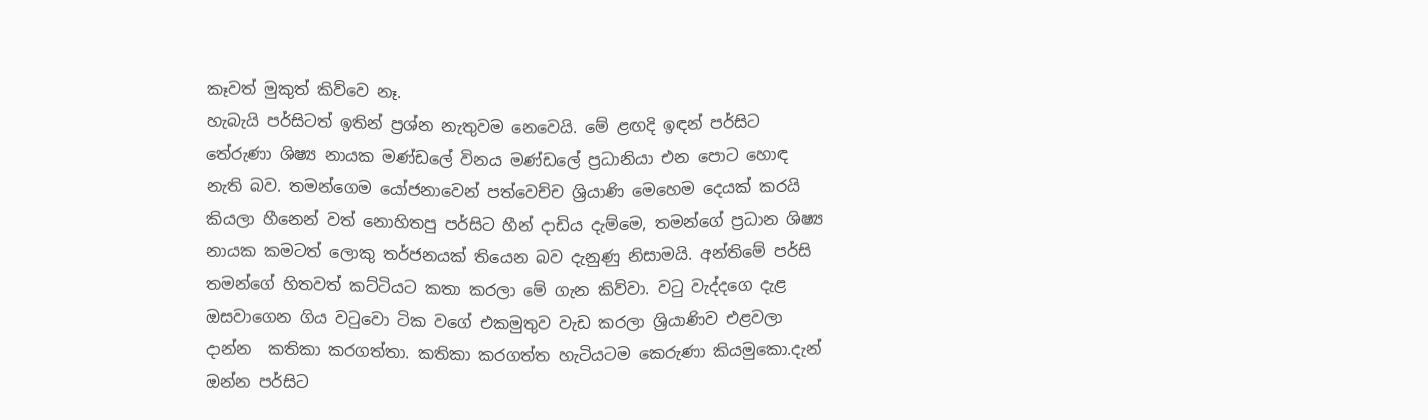කෑවත් මුකුත් කිව්වෙ නෑ.
හැබැයි පර්සිටත් ඉතින් ප්‍රශ්න නැතුවම නෙවෙයි. මේ ළඟදි ඉඳන් පර්සිට තේරුණා ශිෂ්‍ය නායක මණ්ඩලේ විනය මණ්ඩලේ ප්‍රධානියා එන පොට හොඳ නැති බව. තමන්ගෙම යෝජනාවෙන් පත්වෙච්ච ශ්‍රියාණි මෙහෙම දෙයක් කරයි කියලා හීනෙන් වත් නොහිතපු පර්සිට හීන් දාඩිය දැම්මෙ, තමන්ගේ ප්‍රධාන ශිෂ්‍ය නායක කමටත් ලොකු තර්ජනයක් තියෙන බව දැනුණු නිසාමයි. අන්තිමේ පර්සි තමන්ගේ හිතවත් කට්ටියට කතා කරලා මේ ගැන කිව්වා. වටු වැද්දගෙ දැළ ඔසවාගෙන ගිය වටුවො ටික වගේ එකමුතුව වැඩ කරලා ශ්‍රියාණිව එළවලා දාන්න  කතිකා කරගත්තා. කතිකා කරගත්ත හැටියටම කෙරුණා කියමුකො.දැන් ඔන්න පර්සිට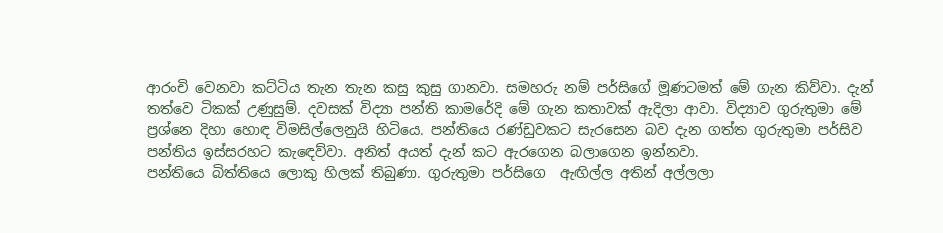ආරංචි වෙනවා කට්ටිය තැන තැන කසු කුසු ගානවා. සමහරු නම් පර්සිගේ මූණටමත් මේ ගැන කිව්වා. දැන් තත්වෙ ටිකක් උණුසුම්. දවසක් විද්‍යා පන්ති කාමරේදි මේ ගැන කතාවක් ඇදිලා ආවා. විද්‍යාව ගුරුතුමා මේ ප්‍රශ්නෙ දිහා හොඳ විමසිල්ලෙනුයි හිටියෙ. පන්තියෙ රණ්ඩුවකට සැරසෙන බව දැන ගත්ත ගුරුතුමා පර්සිව පන්තිය ඉස්සරහට කැඳෙව්වා. අනිත් අයත් දැන් කට ඇරගෙන බලාගෙන ඉන්නවා.
පන්තියෙ බිත්තියෙ ලොකු හිලක් තිබුණා. ගුරුතුමා පර්සිගෙ  ඇඟිල්ල අතින් අල්ලලා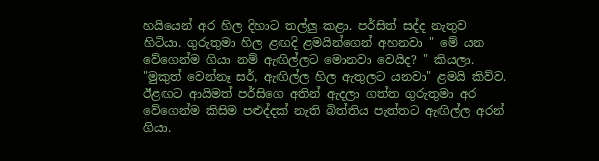හයියෙන් අර හිල දිහාට තල්ලු කළා. පර්සිත් සද්ද නැතුව හිටියා. ගුරුතුමා හිල ළඟදි ළමයින්ගෙන් අහනවා " මේ යන වේගෙන්ම ගියා නම් ඇඟිල්ලට මොනවා වෙයිද? " කියලා. "මුකුත් වෙන්නෑ සර්, ඇඟිල්ල හිල ඇතුලට යනවා" ළමයි කිව්ව.
ඊළඟට ආයිමත් පර්සිගෙ අතින් ඇදලා ගත්ත ගුරුතුමා අර වේගෙන්ම කිසිම පළුද්දක් නැති බිත්තිය පැත්තට ඇඟිල්ල අරන් ගියා.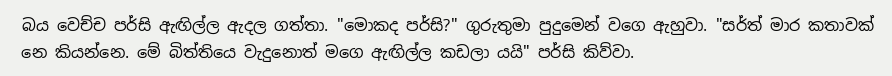බය වෙච්ච පර්සි ඇඟිල්ල ඇදල ගත්තා. "මොකද පර්සි?" ගුරුතුමා පුදුමෙන් වගෙ ඇහුවා. "සර්ත් මාර කතාවක් නෙ කියන්නෙ. මේ බිත්තියෙ වැදුනොත් මගෙ ඇඟිල්ල කඩලා යයි" පර්සි කිව්වා.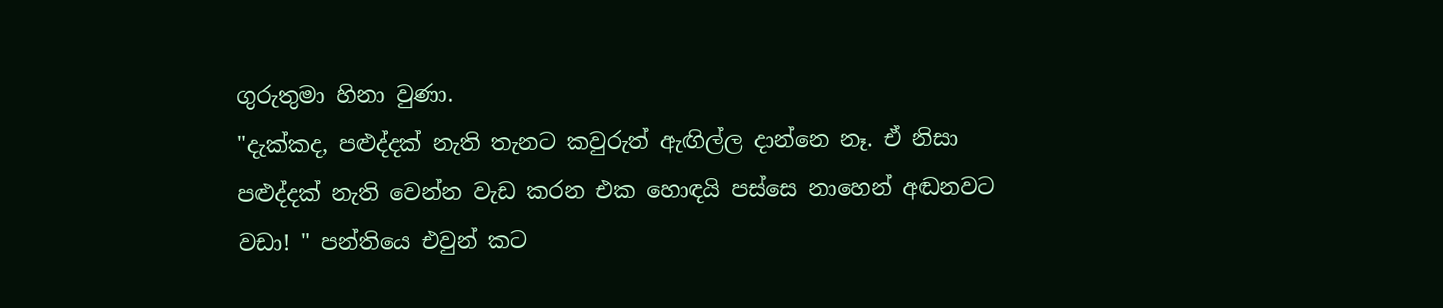ගුරුතුමා හිනා වුණා.
"දැක්කද, පළුද්දක් නැති තැනට කවුරුත් ඇඟිල්ල දාන්නෙ නෑ. ඒ නිසා පළුද්දක් නැති වෙන්න වැඩ කරන එක හොඳයි පස්සෙ නාහෙන් අඬනවට වඩා! " පන්තියෙ එවුන් කට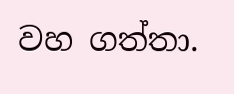වහ ගත්තා.